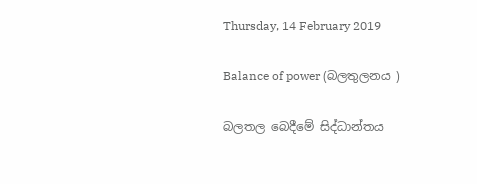Thursday, 14 February 2019

Balance of power (බලතුලනය )

බලතල බෙදීමේ සිද්ධාන්තය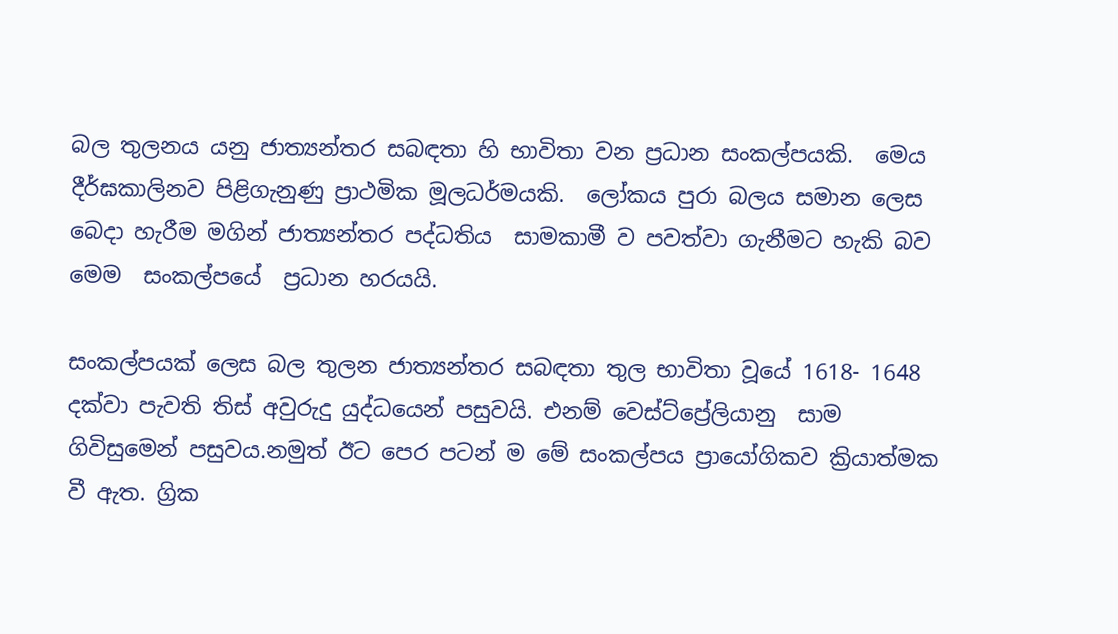බල තුලනය යනු ජාත්‍යන්තර සබඳතා හි භාවිතා වන ප්‍රධාන සංකල්පයකි.  මෙය දීර්ඝකාලිනව පිළිගැනුණු ප්‍රාථමික මූලධර්මයකි.  ලෝකය පුරා බලය සමාන ලෙස බෙදා හැරීම මගින් ජාත්‍යන්තර පද්ධතිය  සාමකාමී ව පවත්වා ගැනීමට හැකි බව මෙම  සංකල්පයේ  ප්‍රධාන හරයයි.

සංකල්පයක් ලෙස බල තුලන ජාත්‍යන්තර සබඳතා තුල භාවිතා වූයේ 1618- 1648 දක්වා පැවති තිස් අවුරුදු යුද්ධයෙන් පසුවයි. එනම් වෙස්ට්ප්‍රේලියානු  සාම ගිවිසුමෙන් පසුවය.නමුත් ඊට පෙර පටන් ම මේ සංකල්පය ප්‍රායෝගිකව ක්‍රියාත්මක වී ඇත. ග්‍රික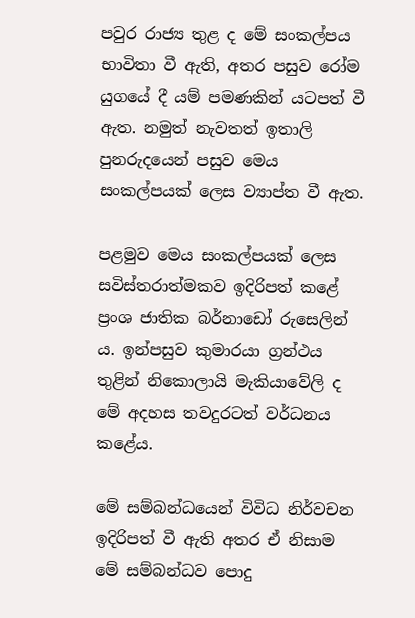පවුර රාජ්‍ය තුළ ද මේ සංකල්පය භාවිතා වී ඇති, අතර පසුව රෝම යුගයේ දී යම් පමණකින් යටපත් වී ඇත. නමුත් නැවතත් ඉතාලි පුනරුදයෙන් පසුව මෙය සංකල්පයක් ලෙස ව්‍යාප්ත වී ඇත.

පළමුව මෙය සංකල්පයක් ලෙස සවිස්තරාත්මකව ඉදිරිපත් කළේ ප්‍රංශ ජාතික බර්නාඩෝ රුසෙලින්‍ ය. ඉන්පසුව කුමාරයා ග්‍රන්ථය තුළින් නිකොලායි මැකියාවේලි ද මේ අදහස තවදුරටත් වර්ධනය කළේය.

මේ සම්බන්ධයෙන් විවිධ නිර්වචන ඉදිරිපත් වී ඇති අතර ඒ නිසාම මේ සම්බන්ධව පොදු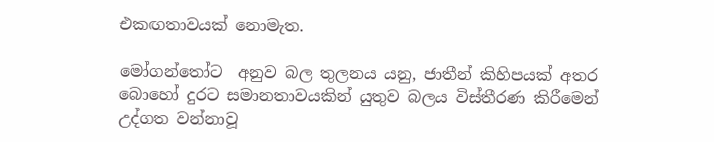එකඟතාවයක් නොමැත.

මෝගන්තෝට  අනුව බල තුලනය යනු, ජාතීන් කිහිපයක් අතර බොහෝ දුරට සමානතාවයකින් යුතුව බලය විස්තීරණ කිරීමෙන් උද්ගත වන්නාවූ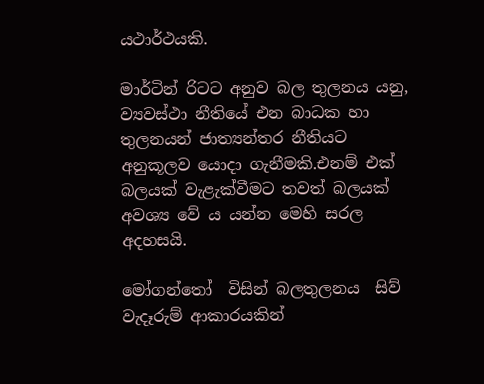යථාර්ථයකි.

මාර්ටින් රිටට අනුව බල තුලනය යනු, ව්‍යවස්ථා නීතියේ එන බාධක හා තුලනයන් ජාත්‍යන්තර නීතියට අනුකූලව යොදා ගැනීමකි.එනම් එක් බලයක් වැළැක්වීමට තවත් බලයක් අවශ්‍ය වේ ය යන්න මෙහි සරල අදහසයි.

මෝගන්තෝ  විසින් බලතුලනය  සිව් වැදෑරුම් ආකාරයකින්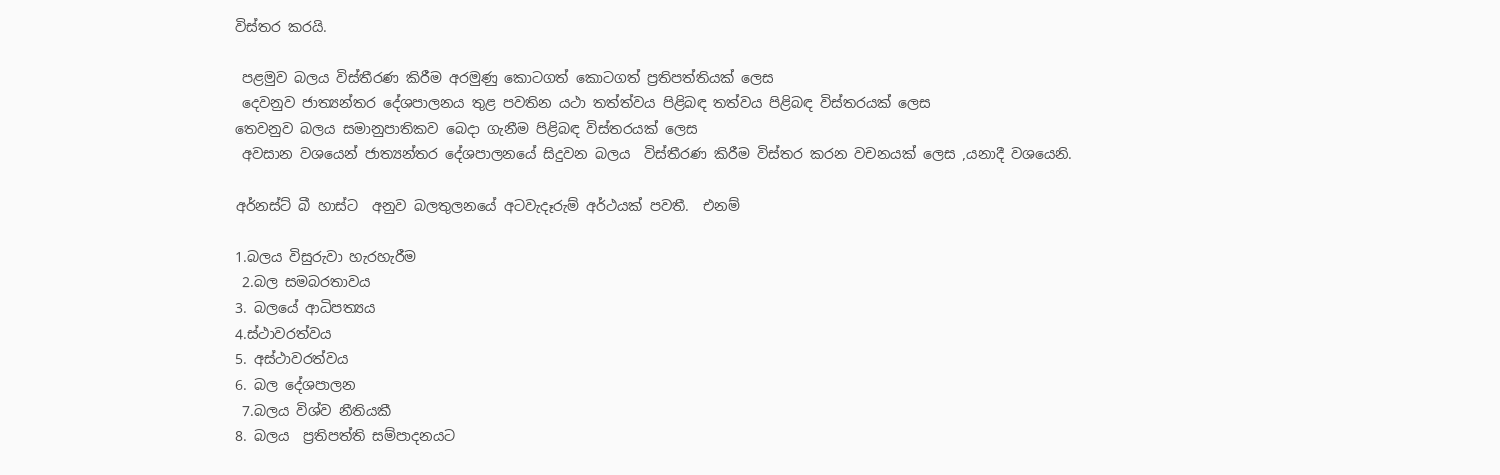විස්තර කරයි.

 පළමුව බලය විස්තීරණ කිරීම අරමුණු කොටගත් කොටගත් ප්‍රතිපත්තියක් ලෙස
 දෙවනුව ජාත්‍යන්තර දේශපාලනය තුළ පවතින යථා තත්ත්වය පිළිබඳ තත්වය පිළිබඳ විස්තරයක් ලෙස
තෙවනුව බලය සමානුපාතිකව බෙදා ගැනීම පිළිබඳ විස්තරයක් ලෙස
 අවසාන වශයෙන් ජාත්‍යන්තර දේශපාලනයේ සිදුවන බලය  විස්තීරණ කිරීම විස්තර කරන වචනයක් ලෙස ,යනාදී වශයෙනි.

අර්නස්ට් බී හාස්ට  අනුව බලතුලනයේ අටවැදෑරුම් අර්ථයක් පවතී.  එනම්

1.බලය විසුරුවා හැරහැරීම
 2.බල සමබරතාවය
3. බලයේ ආධිපත්‍යය
4.ස්ථාවරත්වය
5. අස්ථාවරත්වය
6. බල දේශපාලන
 7.බලය විශ්ව නීතියකී
8. බලය  ප්‍රතිපත්ති සම්පාදනයට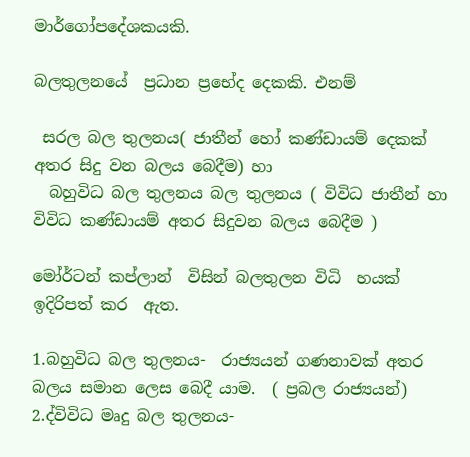මාර්ගෝපදේශකයකි.

බලතුලනයේ  ප්‍රධාන ප්‍රභේද දෙකකි. එනම්

 සරල බල තුලනය( ජාතීන් හෝ කණ්ඩායම් දෙකක් අතර සිදු වන බලය බෙදීම) හා
  බහුවිධ බල තුලනය බල තුලනය ( විවිධ ජාතීන් හා විවිධ කණ්ඩායම් අතර සිදුවන බලය බෙදීම )

මෝර්ටන් කප්ලාන්  විසින් බලතුලන විධි  හයක් ඉදිරිපත් කර  ඇත.

1.බහුවිධ බල තුලනය-  රාජ්‍යයන් ගණනාවක් අතර බලය සමාන ලෙස බෙදී යාම.  ( ප්‍රබල රාජ්‍යයන්)
2.ද්විවිධ මෘදු බල තුලනය-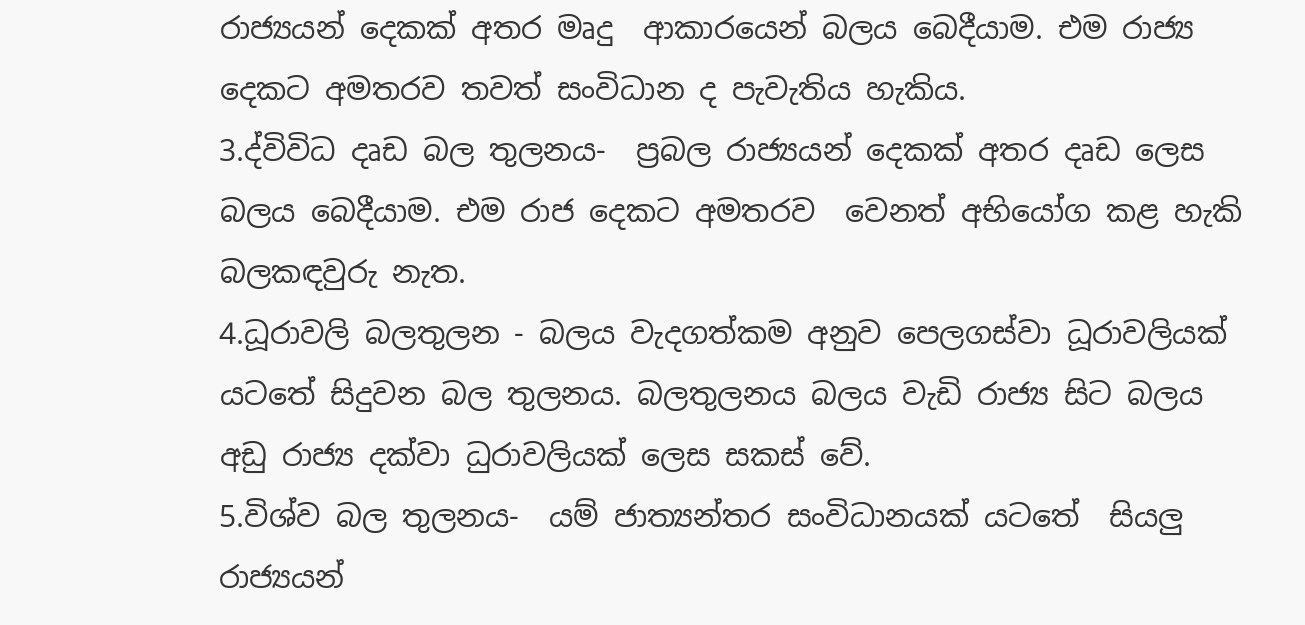රාජ්‍යයන් දෙකක් අතර මෘදු  ආකාරයෙන් බලය බෙදීයාම. එම රාජ්‍ය දෙකට අමතරව තවත් සංවිධාන ද පැවැතිය හැකිය.
3.ද්විවිධ දෘඩ බල තුලනය-  ප්‍රබල රාජ්‍යයන් දෙකක් අතර දෘඩ ලෙස බලය බෙදීයාම. එම රාජ දෙකට අමතරව  වෙනත් අභියෝග කළ හැකි   බලකඳවුරු නැත.
4.ධූරාවලි බලතුලන - බලය වැදගත්කම අනුව පෙලගස්වා ධූරාවලියක් යටතේ සිදුවන බල තුලනය. බලතුලනය බලය වැඩි රාජ්‍ය සිට බලය අඩු රාජ්‍ය දක්වා ධුරාවලියක් ලෙස සකස් වේ.
5.විශ්ව බල තුලනය-  යම් ජාත්‍යන්තර සංවිධානයක් යටතේ  සියලු රාජ්‍යයන්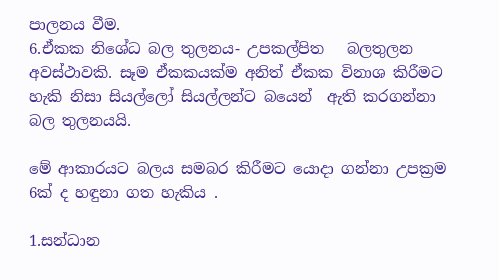පාලනය වීම.
6.ඒකක නිශේධ බල තුලනය- උපකල්පිත   බලතුලන අවස්ථාවකි. සෑම ඒකකයක්ම අනිත් ඒකක විනාශ කිරීමට හැකි නිසා සියල්ලෝ සියල්ලන්ට බයෙන්  ඇති කරගන්නා බල තුලනයයි.

මේ ආකාරයට බලය සමබර කිරීමට යොදා ගන්නා උපක්‍රම 6ක් ද හඳුනා ගත හැකිය .

1.සන්ධාන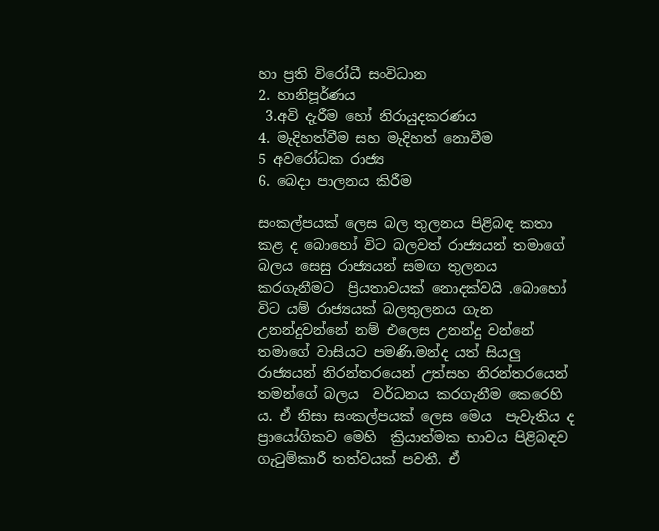හා ප්‍රති විරෝධී සංවිධාන
2. හානිපූර්ණය
 3.අවි දැරීම හෝ නිරායුදකරණය
4. මැදිහත්වීම සහ මැදිහත් නොවීම
5 අවරෝධක රාජ්‍ය
6. බෙදා පාලනය කිරීම

සංකල්පයක් ලෙස බල තුලනය පිළිබඳ කතා කළ ද බොහෝ විට බලවත් රාජ්‍යයන් තමාගේ බලය සෙසු රාජ්‍යයන් සමඟ තුලනය කරගැනීමට  ප්‍රියතාවයක් නොදක්වයි .බොහෝ විට යම් රාජ්‍යයක් බලතුලනය ගැන උනන්දුවන්නේ නම් එලෙස උනන්දු වන්නේ  තමාගේ වාසියට පමණි.මන්ද යත් සියලු රාජ්‍යයන් නිරන්තරයෙන් උත්සහ නිරන්තරයෙන්  තමන්ගේ බලය  වර්ධනය කරගැනීම කෙරෙහි ය. ඒ නිසා සංකල්පයක් ලෙස මෙය  පැවැතිය ද ප්‍රායෝගිකව මෙහි  ක්‍රියාත්මක භාවය පිළිබඳව  ගැටුම්කාරී තත්වයක් පවතී. ඒ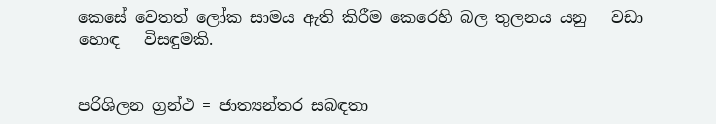කෙසේ වෙතත් ලෝක සාමය ඇති කිරීම කෙරෙහි බල තුලනය යනු   වඩා හොඳ   විසඳුමකි.


පරිශිලන ග්‍රන්ථ = ජාත්‍යන්තර සබඳතා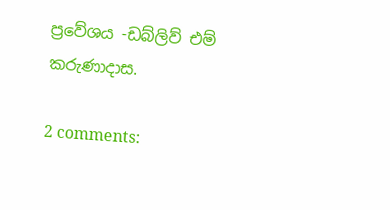ප්‍රවේශය -ඩබ්ලිව් එම් කරුණාදාස.

2 comments: